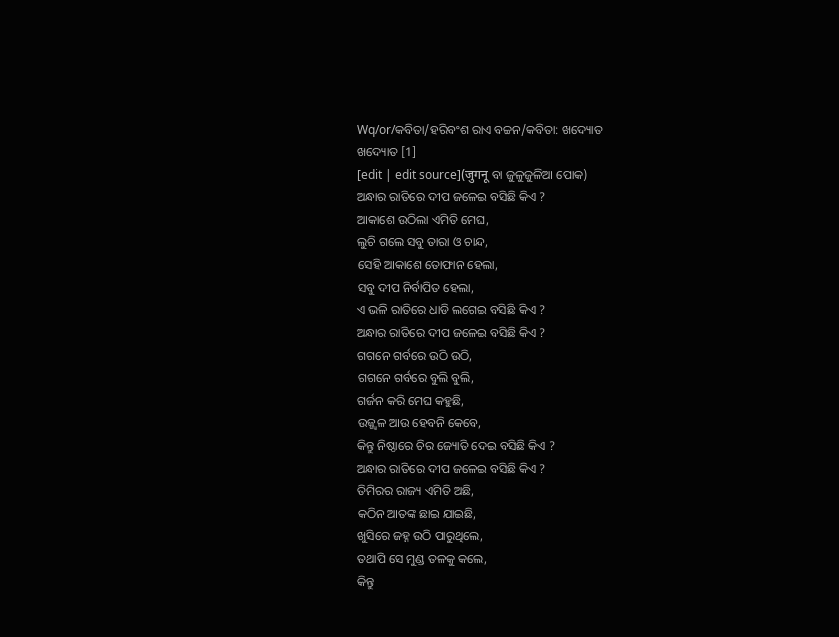Wq/or/କବିତା/ହରିବଂଶ ରାଏ ବଚ୍ଚନ/କବିତା: ଖଦ୍ୟୋତ
ଖଦ୍ୟୋତ [1]
[edit | edit source](जुगनू ବା ଜୁଳୁଜୁଳିଆ ପୋକ)
ଅନ୍ଧାର ରାତିରେ ଦୀପ ଜଳେଇ ବସିଛି କିଏ ?
ଆକାଶେ ଉଠିଲା ଏମିତି ମେଘ,
ଲୁଚି ଗଲେ ସବୁ ତାରା ଓ ଚାନ୍ଦ,
ସେହି ଆକାଶେ ତୋଫାନ ହେଲା,
ସବୁ ଦୀପ ନିର୍ବାପିତ ହେଲା,
ଏ ଭଳି ରାତିରେ ଧାଡି ଲଗେଇ ବସିଛି କିଏ ?
ଅନ୍ଧାର ରାତିରେ ଦୀପ ଜଳେଇ ବସିଛି କିଏ ?
ଗଗନେ ଗର୍ବରେ ଉଠି ଉଠି,
ଗଗନେ ଗର୍ବରେ ବୁଲି ବୁଲି,
ଗର୍ଜନ କରି ମେଘ କହୁଛି,
ଉଜ୍ଜ୍ଵଳ ଆଉ ହେବନି କେବେ,
କିନ୍ତୁ ନିଷ୍ଠାରେ ଚିର ଜ୍ୟୋତି ଦେଇ ବସିଛି କିଏ ?
ଅନ୍ଧାର ରାତିରେ ଦୀପ ଜଳେଇ ବସିଛି କିଏ ?
ତିମିରର ରାଜ୍ୟ ଏମିତି ଅଛି,
କଠିନ ଆତଙ୍କ ଛାଇ ଯାଇଛି,
ଖୁସିରେ ଜହ୍ନ ଉଠି ପାରୁଥିଲେ,
ତଥାପି ସେ ମୁଣ୍ଡ ତଳକୁ କଲେ,
କିନ୍ତୁ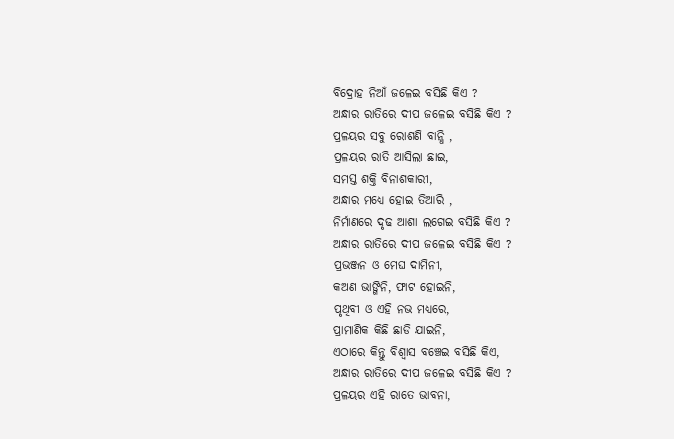ବିଦ୍ରୋହ ନିଆଁ ଜଳେଇ ବସିଛି କିଏ ?
ଅନ୍ଧାର ରାତିରେ ଦୀପ ଜଳେଇ ବସିଛି କିଏ ?
ପ୍ରଳୟର ସବୁ ରୋଶଣି ବାନ୍ଧି ,
ପ୍ରଳୟର ରାତି ଆସିଲା ଛାଇ,
ସମସ୍ତ ଶକ୍ତି ବିନାଶକାରୀ,
ଅନ୍ଧାର ମଧ୍ୟେ ହୋଇ ତିଆରି ,
ନିର୍ମାଣରେ ଦୃଢ ଆଶା ଲଗେଇ ବସିଛି କିଏ ?
ଅନ୍ଧାର ରାତିରେ ଦୀପ ଜଳେଇ ବସିଛି କିଏ ?
ପ୍ରଭଞ୍ଜନ ଓ ମେଘ ଦାମିନୀ,
କଅଣ ଭାଙ୍ଗିନି, ଫାଟ ହୋଇନି,
ପୃଥିବୀ ଓ ଏହି ନଭ ମଧ୍ୟରେ,
ପ୍ରାମାଣିକ କିଛି ଛାଡି ଯାଇନି,
ଏଠାରେ କିନ୍ତୁ ବିଶ୍ଵାସ ବଞ୍ଚେଇ ବସିଛି କିଏ,
ଅନ୍ଧାର ରାତିରେ ଦୀପ ଜଳେଇ ବସିଛି କିଏ ?
ପ୍ରଳୟର ଏହି ରାତେ ଭାବନା,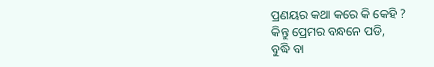ପ୍ରଣୟର କଥା କରେ କି କେହି ?
କିନ୍ତୁ ପ୍ରେମର ବନ୍ଧନେ ପଡି,
ବୁଦ୍ଧି ବା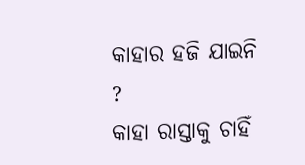କାହାର ହଜି ଯାଇନି ?
କାହା ରାସ୍ତାକୁ ଚାହିଁ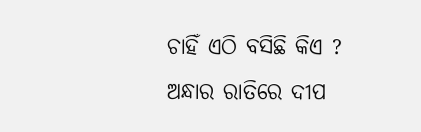ଚାହିଁ ଏଠି ବସିଛି କିଏ ?
ଅନ୍ଧାର ରାତିରେ ଦୀପ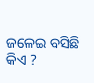ଜଳେଇ ବସିଛି କିଏ ?